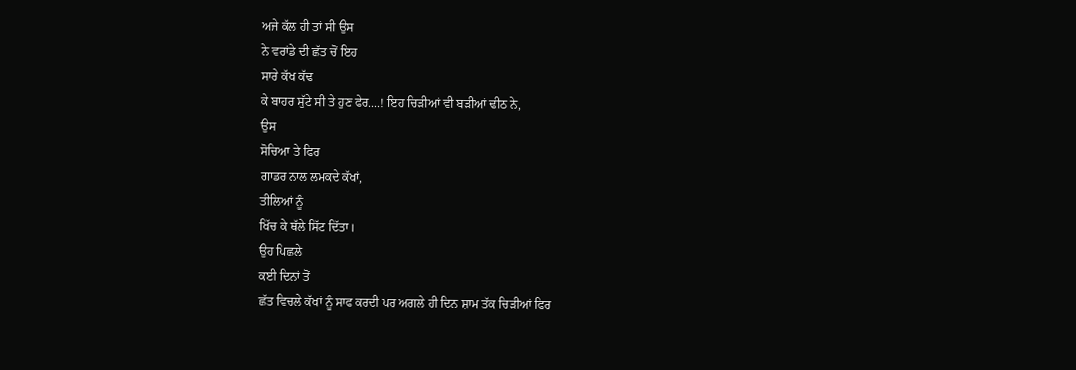ਅਜੇ ਕੱਲ ਹੀ ਤਾਂ ਸੀ ਉਸ
ਨੇ ਵਰਾਂਡੇ ਦੀ ਛੱਤ ਚੋਂ ਇਹ
ਸਾਰੇ ਕੱਖ ਕੱਢ
ਕੇ ਬਾਹਰ ਸੁੱਟੇ ਸੀ ਤੇ ਹੁਣ ਫੇਰ....! ਇਹ ਚਿੜੀਆਂ ਵੀ ਬੜੀਆਂ ਢੀਠ ਨੇ,
ਉਸ
ਸੋਚਿਆ ਤੇ ਫਿਰ
ਗਾਡਰ ਨਾਲ ਲਮਕਦੇ ਕੱਖਾਂ,
ਤੀਲਿਆਂ ਨੂੰ
ਖਿੱਚ ਕੇ ਥੱਲੇ ਸਿੱਟ ਦਿੱਤਾ।
ਉਹ ਪਿਛਲੇ
ਕਈ ਦਿਨਾਂ ਤੋਂ
ਛੱਤ ਵਿਚਲੇ ਕੱਖਾਂ ਨੂੰ ਸਾਫ ਕਰਦੀ ਪਰ ਅਗਲੇ ਹੀ ਦਿਨ ਸ਼ਾਮ ਤੱਕ ਚਿੜੀਆਂ ਫਿਰ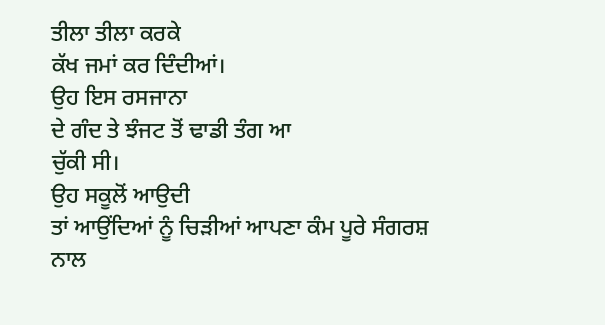ਤੀਲਾ ਤੀਲਾ ਕਰਕੇ
ਕੱਖ ਜਮਾਂ ਕਰ ਦਿੰਦੀਆਂ।
ਉਹ ਇਸ ਰਸਜਾਨਾ
ਦੇ ਗੰਦ ਤੇ ਝੰਜਟ ਤੋਂ ਢਾਡੀ ਤੰਗ ਆ
ਚੁੱਕੀ ਸੀ।
ਉਹ ਸਕੂਲੋਂ ਆਉਦੀ
ਤਾਂ ਆਉਂਦਿਆਂ ਨੂੰ ਚਿੜੀਆਂ ਆਪਣਾ ਕੰਮ ਪੂਰੇ ਸੰਗਰਸ਼ ਨਾਲ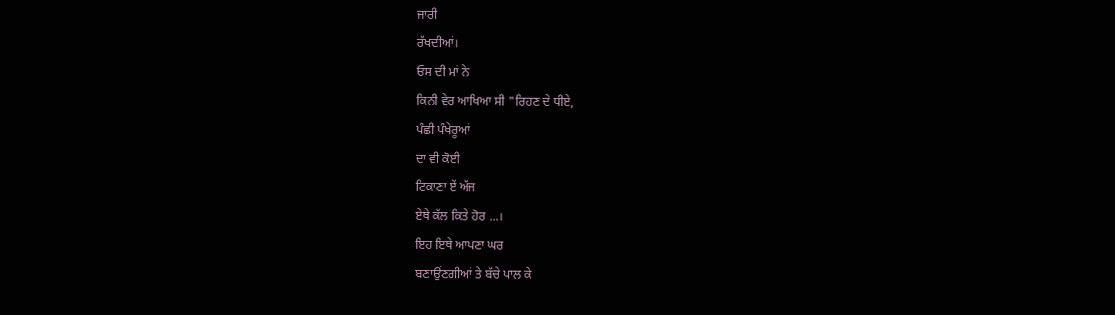ਜਾਰੀ
ਰੱਖਦੀਆਂ।
ਓਸ ਦੀ ਮਾਂ ਨੇ
ਕਿਨੀ ਵੇਰ ਆਖਿਆ ਸੀ "ਰਿਹਣ ਦੇ ਧੀਏ,
ਪੰਛੀ ਪੰਖੇਰੂਆਂ
ਦਾ ਵੀ ਕੋਈ
ਟਿਕਾਣਾ ਏਂ ਅੱਜ
ਏਥੇ ਕੱਲ ਕਿਤੇ ਹੋਰ ...।
ਇਹ ਇਥੇ ਆਪਣਾ ਘਰ
ਬਣਾਉਂਣਗੀਆਂ ਤੇ ਬੱਚੇ ਪਾਲ ਕੇ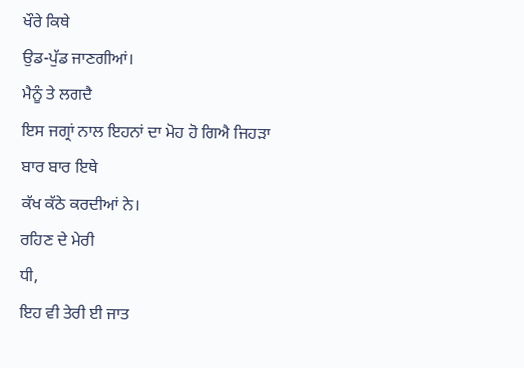ਖੌਰੇ ਕਿਥੇ
ਉਡ-ਪੁੱਡ ਜਾਣਗੀਆਂ।
ਮੈਨੂੰ ਤੇ ਲਗਦੈ
ਇਸ ਜਗ੍ਰਾਂ ਨਾਲ ਇਹਨਾਂ ਦਾ ਮੋਹ ਹੋ ਗਿਐ ਜਿਹੜਾ
ਬਾਰ ਬਾਰ ਇਥੇ
ਕੱਖ ਕੱਠੇ ਕਰਦੀਆਂ ਨੇ।
ਰਹਿਣ ਦੇ ਮੇਰੀ
ਧੀ,
ਇਹ ਵੀ ਤੇਰੀ ਈ ਜਾਤ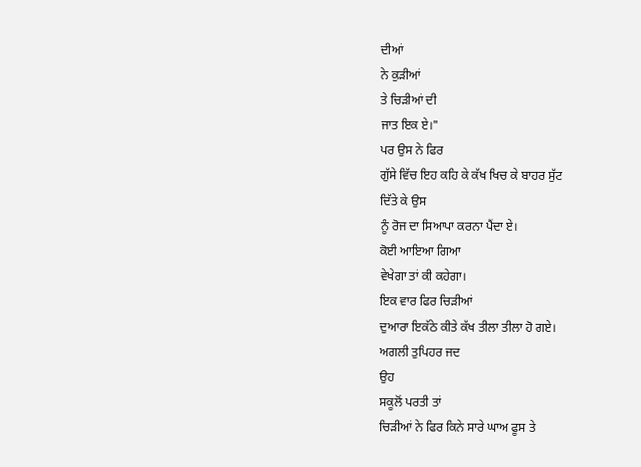ਦੀਆਂ
ਨੇ ਕੁੜੀਆਂ
ਤੇ ਚਿੜੀਆਂ ਦੀ
ਜਾਤ ਇਕ ਏ।"
ਪਰ ਉਸ ਨੇ ਫਿਰ
ਗੁੱਸੇ ਵਿੱਚ ਇਹ ਕਹਿ ਕੇ ਕੱਖ ਖਿਚ ਕੇ ਬਾਹਰ ਸੁੱਟ
ਦਿੱਤੇ ਕੇ ਉਸ
ਨੂੰ ਰੋਜ ਦਾ ਸਿਆਪਾ ਕਰਨਾ ਪੈਂਦਾ ਏ।
ਕੋਈ ਆਇਆ ਗਿਆ
ਵੇਖੇਗਾ ਤਾਂ ਕੀ ਕਹੇਗਾ।
ਇਕ ਵਾਰ ਫਿਰ ਚਿੜੀਆਂ
ਦੁਆਰਾ ਇਕੱਠੇ ਕੀਤੇ ਕੱਖ ਤੀਲਾ ਤੀਲਾ ਹੋ ਗਏ।
ਅਗਲੀ ਤੁਪਿਹਰ ਜਦ
ਉਹ
ਸਕੂਲੋਂ ਪਰਤੀ ਤਾਂ
ਚਿੜੀਆਂ ਨੇ ਫਿਰ ਕਿਨੇ ਸਾਰੇ ਘਾਅ ਫੂਸ ਤੇ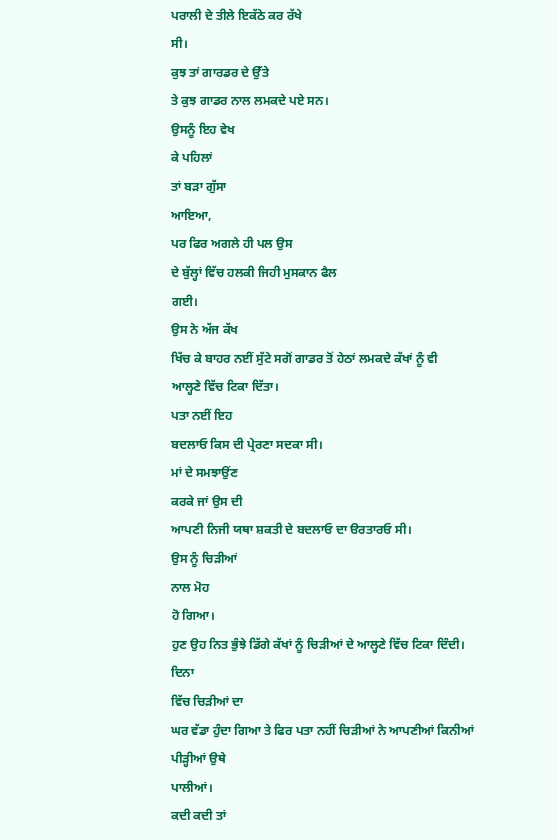ਪਰਾਲੀ ਦੇ ਤੀਲੇ ਇਕੱਠੇ ਕਰ ਰੱਖੇ
ਸੀ।
ਕੁਝ ਤਾਂ ਗਾਰਡਰ ਦੇ ਉੱਤੇ
ਤੇ ਕੁਝ ਗਾਡਰ ਨਾਲ ਲਮਕਦੇ ਪਏ ਸਨ।
ਉਸਨੂੰ ਇਹ ਵੇਖ
ਕੇ ਪਹਿਲਾਂ
ਤਾਂ ਬੜਾ ਗੁੱਸਾ
ਆਇਆ,
ਪਰ ਫਿਰ ਅਗਲੇ ਹੀ ਪਲ ਉਸ
ਦੇ ਬੁੱਲ੍ਹਾਂ ਵਿੱਚ ਹਲਕੀ ਜਿਹੀ ਮੁਸਕਾਨ ਫੈਲ
ਗਈ।
ਉਸ ਨੇ ਅੱਜ ਕੱਖ
ਖਿੱਚ ਕੇ ਬਾਹਰ ਨਈਂ ਸੁੱਟੇ ਸਗੋਂ ਗਾਡਰ ਤੋਂ ਹੇਠਾਂ ਲਮਕਦੇ ਕੱਖਾਂ ਨੂੰ ਵੀ
ਆਲ੍ਹਣੇ ਵਿੱਚ ਟਿਕਾ ਦਿੱਤਾ।
ਪਤਾ ਨਈਂ ਇਹ
ਬਦਲਾਓ ਕਿਸ ਦੀ ਪ੍ਰੇਰਣਾ ਸਦਕਾ ਸੀ।
ਮਾਂ ਦੇ ਸਮਝਾਉਂਣ
ਕਰਕੇ ਜਾਂ ਉਸ ਦੀ
ਆਪਣੀ ਨਿਜੀ ਯਥਾ ਸ਼ਕਤੀ ਦੇ ਬਦਲਾਓ ਦਾ ੳਰਤਾਰਓ ਸੀ।
ਉਸ ਨੂੰ ਚਿੜੀਆਂ
ਨਾਲ ਮੋਹ
ਹੋ ਗਿਆ।
ਹੁਣ ਉਹ ਨਿਤ ਭੁੰਝੇ ਡਿੱਗੇ ਕੱਖਾਂ ਨੂੰ ਚਿੜੀਆਂ ਦੇ ਆਲ੍ਹਣੇ ਵਿੱਚ ਟਿਕਾ ਦਿੰਦੀ।
ਦਿਨਾ
ਵਿੱਚ ਚਿੜੀਆਂ ਦਾ
ਘਰ ਵੱਡਾ ਹੁੰਦਾ ਗਿਆ ਤੇ ਫਿਰ ਪਤਾ ਨਹੀਂ ਚਿੜੀਆਂ ਨੇ ਆਪਣੀਆਂ ਕਿਨੀਆਂ
ਪੀੜ੍ਹੀਆਂ ਉਥੇ
ਪਾਲੀਆਂ।
ਕਦੀ ਕਦੀ ਤਾਂ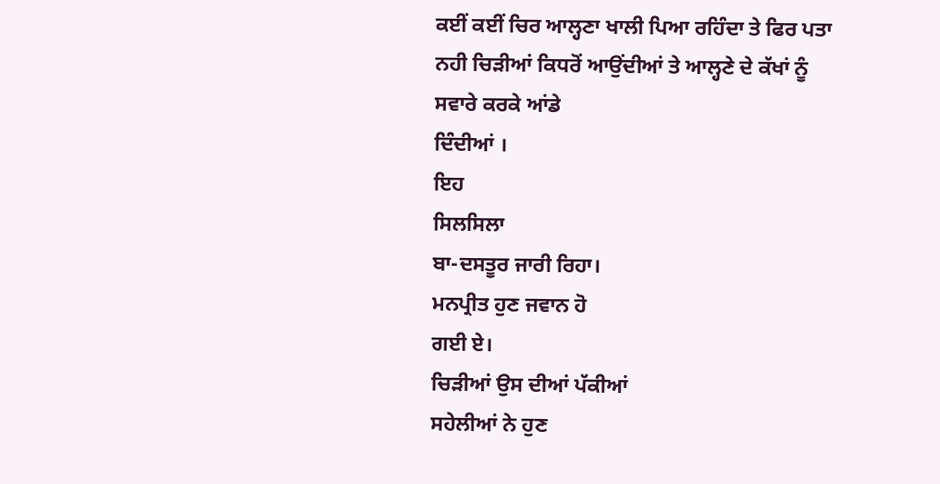ਕਈਂ ਕਈਂ ਚਿਰ ਆਲ੍ਹਣਾ ਖਾਲੀ ਪਿਆ ਰਹਿੰਦਾ ਤੇ ਫਿਰ ਪਤਾ
ਨਹੀ ਚਿੜੀਆਂ ਕਿਧਰੋਂ ਆਉਂਦੀਆਂ ਤੇ ਆਲ੍ਹਣੇ ਦੇ ਕੱਖਾਂ ਨੂੰ ਸਵਾਰੇ ਕਰਕੇ ਆਂਡੇ
ਦਿੰਦੀਆਂ ।
ਇਹ
ਸਿਲਸਿਲਾ
ਬਾ-ਦਸਤੂਰ ਜਾਰੀ ਰਿਹਾ।
ਮਨਪ੍ਰੀਤ ਹੁਣ ਜਵਾਨ ਹੋ
ਗਈ ਏ।
ਚਿੜੀਆਂ ਉਸ ਦੀਆਂ ਪੱਕੀਆਂ
ਸਹੇਲੀਆਂ ਨੇ ਹੁਣ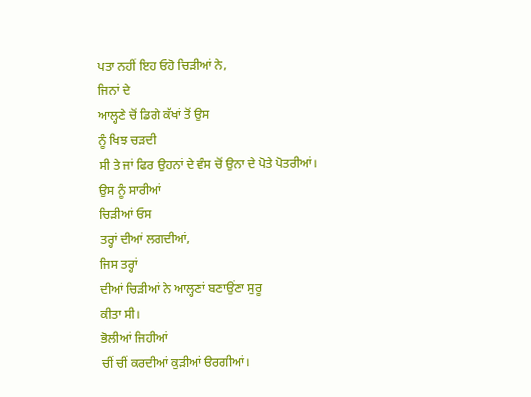ਪਤਾ ਨਹੀਂ ਇਹ ਓਹੋ ਚਿੜੀਆਂ ਨੇ,
ਜਿਨਾਂ ਦੇ
ਆਲ੍ਹਣੇ ਚੋਂ ਡਿਗੇ ਕੱਖਾਂ ਤੋਂ ਉਸ
ਨੂੰ ਖਿਝ ਚੜਦੀ
ਸੀ ਤੇ ਜਾਂ ਫਿਰ ਉਹਨਾਂ ਦੇ ਵੰਸ ਚੋਂ ਉਨਾ ਦੇ ਪੋਤੇ ਪੋਤਰੀਆਂ।
ਉਸ ਨੂੰ ਸਾਰੀਆਂ
ਚਿੜੀਆਂ ਓਸ
ਤਰ੍ਹਾਂ ਦੀਆਂ ਲਗਦੀਆਂ,
ਜਿਸ ਤਰ੍ਹਾਂ
ਦੀਆਂ ਚਿੜੀਆਂ ਨੇ ਆਲ੍ਹਣਾਂ ਬਣਾਉਂਣਾ ਸੁਰੂ
ਕੀਤਾ ਸੀ।
ਭੋਲੀਆਂ ਜਿਹੀਆਂ
ਚੀਂ ਚੀਂ ਕਰਦੀਆਂ ਕੁੜੀਆਂ ੳਰਗੀਆਂ।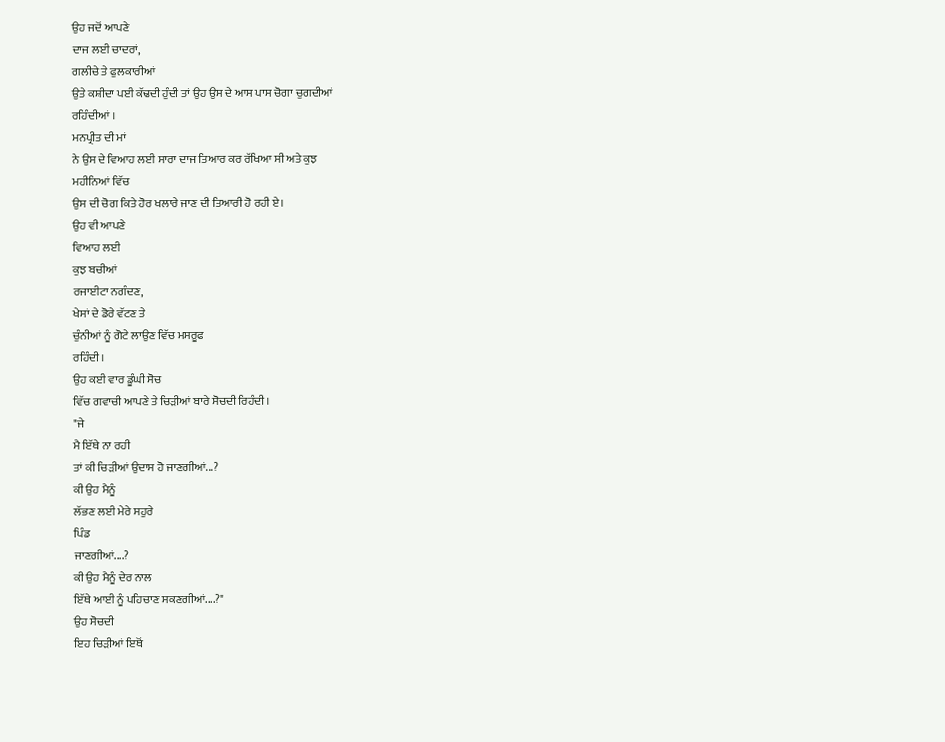ਉਹ ਜਦੋਂ ਆਪਣੇ
ਦਾਜ ਲਈ ਚਾਦਰਾਂ,
ਗਲੀਚੇ ਤੇ ਫੁਲਕਾਰੀਆਂ
ਉਤੇ ਕਸ਼ੀਦਾ ਪਈ ਕੱਢਦੀ ਹੁੰਦੀ ਤਾਂ ਉਹ ਉਸ ਦੇ ਆਸ ਪਾਸ ਚੋਗਾ ਚੁਗਦੀਆਂ
ਰਹਿੰਦੀਆਂ ।
ਮਨਪ੍ਰੀਤ ਦੀ ਮਾਂ
ਨੇ ਉਸ ਦੇ ਵਿਆਹ ਲਈ ਸਾਰਾ ਦਾਜ ਤਿਆਰ ਕਰ ਰੱਖਿਆ ਸੀ ਅਤੇ ਕੁਝ
ਮਹੀਨਿਆਂ ਵਿੱਚ
ਉਸ ਦੀ ਚੋਗ ਕਿਤੇ ਹੋਰ ਖਲਾਰੇ ਜਾਣ ਦੀ ਤਿਆਰੀ ਹੋ ਰਹੀ ਏ।
ਉਹ ਵੀ ਆਪਣੇ
ਵਿਆਹ ਲਈ
ਕੁਝ ਬਚੀਆਂ
ਰਜਾਈਟਾ ਨਗੰਦਣ,
ਖੇਸਾਂ ਦੇ ਡੋਰੇ ਵੱਟਣ ਤੇ
ਚੁੰਨੀਆਂ ਨੂੰ ਗੋਟੇ ਲਾਉਣ ਵਿੱਚ ਮਸਰੂਫ
ਰਹਿੰਦੀ।
ਉਹ ਕਈ ਵਾਰ ਡੂੰਘੀ ਸੋਚ
ਵਿੱਚ ਗਵਾਚੀ ਆਪਣੇ ਤੇ ਚਿੜੀਆਂ ਬਾਰੇ ਸੋਚਦੀ ਰਿਹੰਦੀ।
"ਜੇ
ਮੈ ਇੱਥੇ ਨਾ ਰਹੀ
ਤਾਂ ਕੀ ਚਿੜੀਆਂ ਉਦਾਸ ਹੋ ਜਾਣਗੀਆਂ...?
ਕੀ ਉਹ ਮੈਨੂੰ
ਲੱਭਣ ਲਈ ਮੇਰੇ ਸਹੁਰੇ
ਪਿੰਡ
ਜਾਣਗੀਆਂ....?
ਕੀ ਉਹ ਮੈਨੂੰ ਦੇਰ ਨਾਲ
ਇੱਥੇ ਆਈ ਨੂੰ ਪਹਿਚਾਣ ਸਕਣਗੀਆਂ....?"
ਉਹ ਸੋਚਦੀ
ਇਹ ਚਿੜੀਆਂ ਇਥੋਂ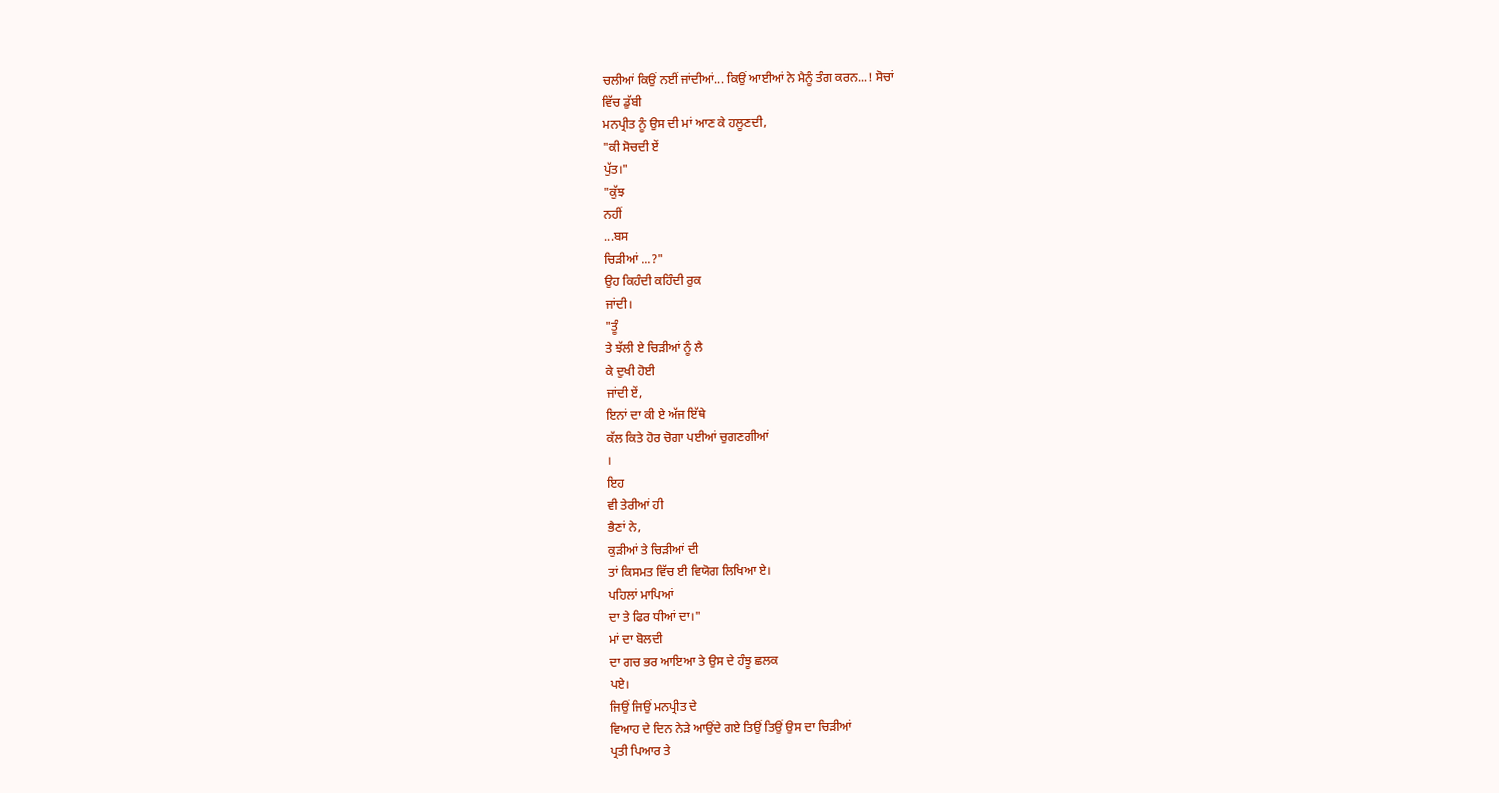ਚਲੀਆਂ ਕਿਉਂ ਨਈਂ ਜਾਂਦੀਆਂ... ਕਿਉਂ ਆਈਆਂ ਨੇ ਮੈਨੂੰ ਤੰਗ ਕਰਨ...! ਸੋਚਾਂ
ਵਿੱਚ ਡੁੱਬੀ
ਮਨਪ੍ਰੀਤ ਨੂੰ ਉਸ ਦੀ ਮਾਂ ਆਣ ਕੇ ਹਲੂਣਦੀ,
"ਕੀ ਸੋਚਦੀ ਏਂ
ਪੁੱਤ।"
"ਕੁੱਝ
ਨਹੀਂ
...ਬਸ
ਚਿੜੀਆਂ ...?"
ਉਹ ਕਿਹੰਦੀ ਕਹਿੰਦੀ ਰੁਕ
ਜਾਂਦੀ।
"ਤੂੰ
ਤੇ ਝੱਲੀ ਏ ਚਿੜੀਆਂ ਨੂੰ ਲੈ
ਕੇ ਦੁਖੀ ਹੋਈ
ਜਾਂਦੀ ਏਂ,
ਇਨਾਂ ਦਾ ਕੀ ਏ ਅੱਜ ਇੱਥੇ
ਕੱਲ ਕਿਤੇ ਹੋਰ ਚੋਗਾ ਪਈਆਂ ਚੁਗਣਗੀਆਂ
।
ਇਹ
ਵੀ ਤੇਰੀਆਂ ਹੀ
ਭੈਣਾਂ ਨੇ,
ਕੁੜੀਆਂ ਤੇ ਚਿੜੀਆਂ ਦੀ
ਤਾਂ ਕਿਸਮਤ ਵਿੱਚ ਈ ਵਿਯੋਗ ਲਿਖਿਆ ਏ।
ਪਹਿਲਾਂ ਮਾਪਿਆਂ
ਦਾ ਤੇ ਫਿਰ ਧੀਆਂ ਦਾ।"
ਮਾਂ ਦਾ ਬੋਲਦੀ
ਦਾ ਗਚ ਭਰ ਆਇਆ ਤੇ ਉਸ ਦੇ ਹੰਝੂ ਛਲਕ
ਪਏ।
ਜਿਉਂ ਜਿਉਂ ਮਨਪ੍ਰੀਤ ਦੇ
ਵਿਆਹ ਦੇ ਦਿਨ ਨੇੜੇ ਆਉਂਦੇ ਗਏ ਤਿਉਂ ਤਿਉਂ ਉਸ ਦਾ ਚਿੜੀਆਂ
ਪ੍ਰਤੀ ਪਿਆਰ ਤੇ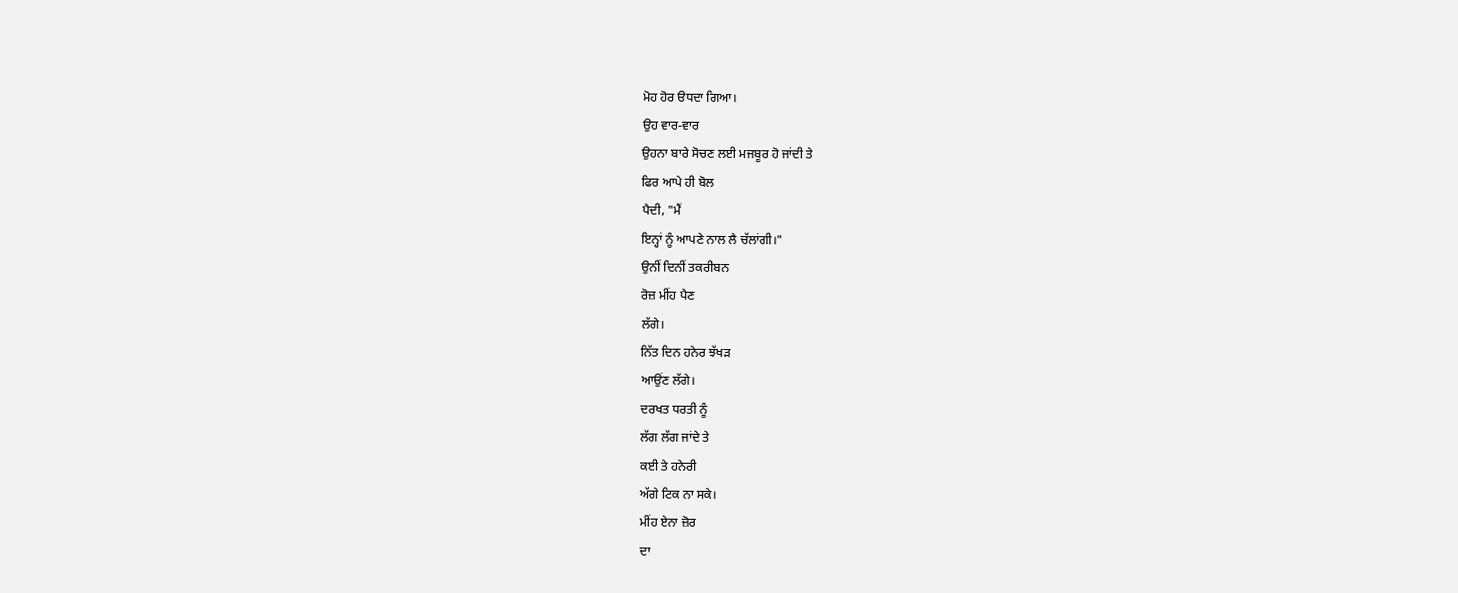ਮੋਹ ਹੋਰ ੳਧਦਾ ਗਿਆ।
ਉਹ ਵਾਰ-ਵਾਰ
ਉਹਨਾ ਬਾਰੇ ਸੋਚਣ ਲਈ ਮਜਬੂਰ ਹੋ ਜਾਂਦੀ ਤੇ
ਫਿਰ ਆਪੇ ਹੀ ਬੋਲ
ਪੈਦੀ, "ਮੈਂ
ਇਨ੍ਹਾਂ ਨੂੰ ਆਪਣੇ ਨਾਲ ਲੈ ਚੱਲਾਂਗੀ।"
ਉਨੀਂ ਦਿਨੀਂ ਤਕਰੀਬਨ
ਰੋਜ਼ ਮੀਂਹ ਪੈਣ
ਲੱਗੇ।
ਨਿੱਤ ਦਿਨ ਹਨੇਰ ਝੱਖੜ
ਆਉਂਣ ਲੱਗੇ।
ਦਰਖਤ ਧਰਤੀ ਨੂੰ
ਲੱਗ ਲੱਗ ਜਾਂਦੇ ਤੇ
ਕਈ ਤੇ ਹਨੇਰੀ
ਅੱਗੇ ਟਿਕ ਨਾ ਸਕੇ।
ਮੀਂਹ ਏਨਾ ਜ਼ੋਰ
ਦਾ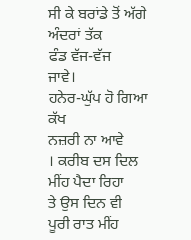ਸੀ ਕੇ ਬਰਾਂਡੇ ਤੋਂ ਅੱਗੇ ਅੰਦਰਾਂ ਤੱਕ
ਫੰਡ ਵੱਜ-ਵੱਜ
ਜਾਵੇ।
ਹਨੇਰ-ਘੁੱਪ ਹੋ ਗਿਆ ਕੱਖ
ਨਜ਼ਰੀ ਨਾ ਆਵੇ
। ਕਰੀਬ ਦਸ ਦਿਲ
ਮੀਂਹ ਪੈਦਾ ਰਿਹਾ
ਤੇ ਉਸ ਦਿਨ ਵੀ
ਪੂਰੀ ਰਾਤ ਮੀਂਹ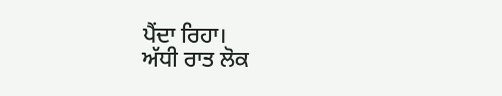ਪੈਂਦਾ ਰਿਹਾ।
ਅੱਧੀ ਰਾਤ ਲੋਕ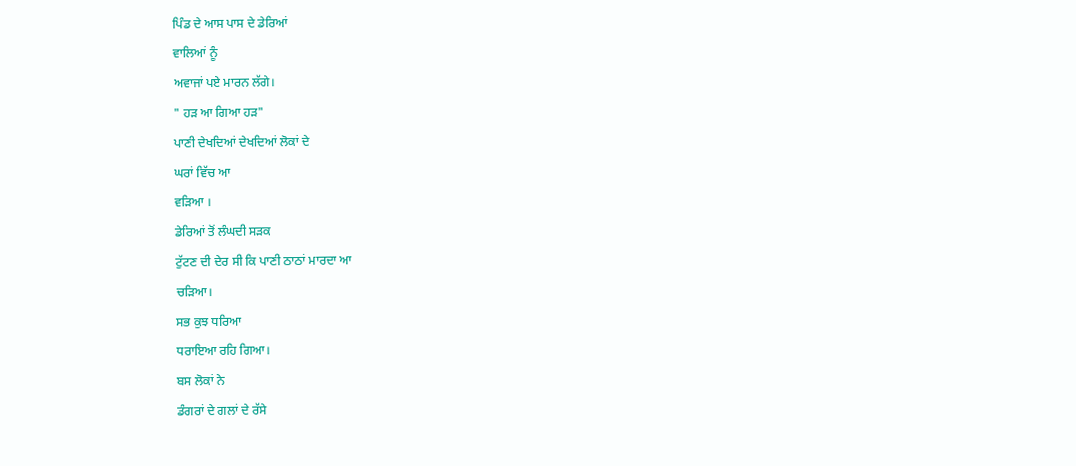ਪਿੰਡ ਦੇ ਆਸ ਪਾਸ ਦੇ ਡੇਰਿਆਂ
ਵਾਲਿਆਂ ਨੂੰ
ਅਵਾਜਾਂ ਪਏ ਮਾਰਨ ਲੱਗੇ।
" ਹੜ ਆ ਗਿਆ ਹੜ"
ਪਾਣੀ ਦੇਖਦਿਆਂ ਦੇਖਦਿਆਂ ਲੋਕਾਂ ਦੇ
ਘਰਾਂ ਵਿੱਚ ਆ
ਵੜਿਆ ।
ਡੇਰਿਆਂ ਤੋਂ ਲੰਘਦੀ ਸੜਕ
ਟੁੱਟਣ ਦੀ ਦੇਰ ਸੀ ਕਿ ਪਾਣੀ ਠਾਠਾਂ ਮਾਰਦਾ ਆ
ਚੜਿਆ।
ਸਭ ਕੁਝ ਧਰਿਆ
ਧਰਾਇਆ ਰਹਿ ਗਿਆ।
ਬਸ ਲੋਕਾਂ ਨੇ
ਡੰਗਰਾਂ ਦੇ ਗਲਾਂ ਦੇ ਰੱਸੇ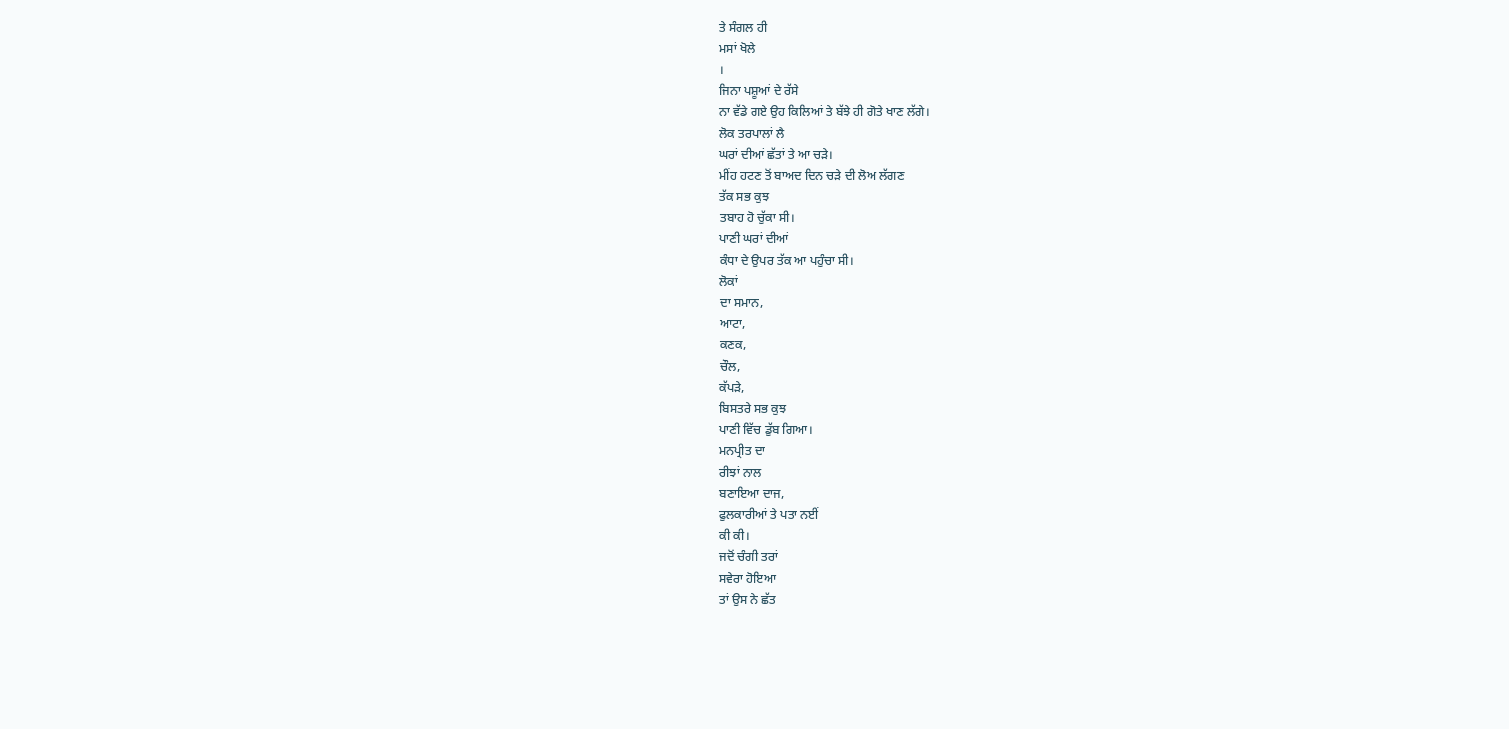ਤੇ ਸੰਗਲ ਹੀ
ਮਸਾਂ ਖੋਲੇ
।
ਜਿਨਾ ਪਸ਼ੂਆਂ ਦੇ ਰੱਸੇ
ਨਾ ਵੱਡੇ ਗਏ ਉਹ ਕਿਲਿਆਂ ਤੇ ਬੱਝੇ ਹੀ ਗੋਤੇ ਖਾਣ ਲੱਗੇ।
ਲੋਕ ਤਰਪਾਲਾਂ ਲੈ
ਘਰਾਂ ਦੀਆਂ ਛੱਤਾਂ ਤੇ ਆ ਚੜੇ।
ਮੀਂਹ ਹਟਣ ਤੋਂ ਬਾਅਦ ਦਿਨ ਚੜੇ ਦੀ ਲੋਅ ਲੱਗਣ
ਤੱਕ ਸਭ ਕੁਝ
ਤਬਾਹ ਹੋ ਚੁੱਕਾ ਸੀ।
ਪਾਣੀ ਘਰਾਂ ਦੀਆਂ
ਕੰਧਾ ਦੇ ਉਪਰ ਤੱਕ ਆ ਪਹੁੰਚਾ ਸੀ।
ਲੋਕਾਂ
ਦਾ ਸਮਾਨ,
ਆਟਾ,
ਕਣਕ,
ਚੌਲ,
ਕੱਪੜੇ,
ਬਿਸਤਰੇ ਸਭ ਕੁਝ
ਪਾਣੀ ਵਿੱਚ ਡੁੱਬ ਗਿਆ।
ਮਨਪ੍ਰੀਤ ਦਾ
ਰੀਝਾਂ ਨਾਲ
ਬਣਾਇਆ ਦਾਜ,
ਫੁਲਕਾਰੀਆਂ ਤੇ ਪਤਾ ਨਈਂ
ਕੀ ਕੀ।
ਜਦੋਂ ਚੰਗੀ ਤਰਾਂ
ਸਵੇਰਾ ਹੋਇਆ
ਤਾਂ ਉਸ ਨੇ ਛੱਤ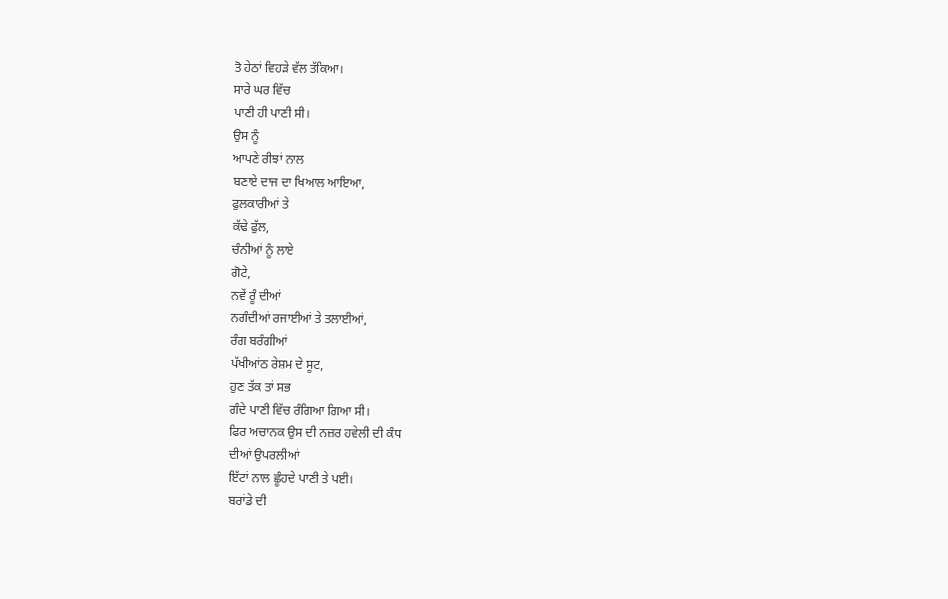ਤੋ ਹੇਠਾਂ ਵਿਹੜੇ ਵੱਲ ਤੱਕਿਆ।
ਸਾਰੇ ਘਰ ਵਿੱਚ
ਪਾਣੀ ਹੀ ਪਾਣੀ ਸੀ।
ਉਸ ਨੂੰ
ਆਪਣੇ ਰੀਝਾਂ ਨਾਲ
ਬਣਾਏ ਦਾਜ ਦਾ ਖਿਆਲ ਆਇਆ,
ਫੁਲਕਾਰੀਆਂ ਤੇ
ਕੱਢੇ ਫੁੱਲ,
ਚੰਨੀਆਂ ਨੂੰ ਲਾਏ
ਗੋਟੇ,
ਨਵੇਂ ਰੂੰ ਦੀਆਂ
ਨਗੰਦੀਆਂ ਰਜਾਈਆਂ ਤੇ ਤਲਾਈਆਂ,
ਰੰਗ ਬਰੰਗੀਆਂ
ਪੱਖੀਆਂਠ ਰੇਸ਼ਮ ਦੇ ਸੂਟ,
ਹੁਣ ਤੱਕ ਤਾਂ ਸਭ
ਗੰਦੇ ਪਾਣੀ ਵਿੱਚ ਰੰਗਿਆ ਗਿਆ ਸੀ।
ਫਿਰ ਅਚਾਨਕ ਉਸ ਦੀ ਨਜ਼ਰ ਹਵੇਲੀ ਦੀ ਕੰਧ
ਦੀਆਂ ਉਪਰਲੀਆਂ
ਇੱਟਾਂ ਨਾਲ ਛੂੰਹਦੇ ਪਾਣੀ ਤੇ ਪਈ।
ਬਰਾਂਡੇ ਦੀ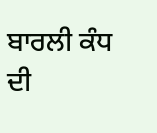ਬਾਰਲੀ ਕੰਧ ਦੀ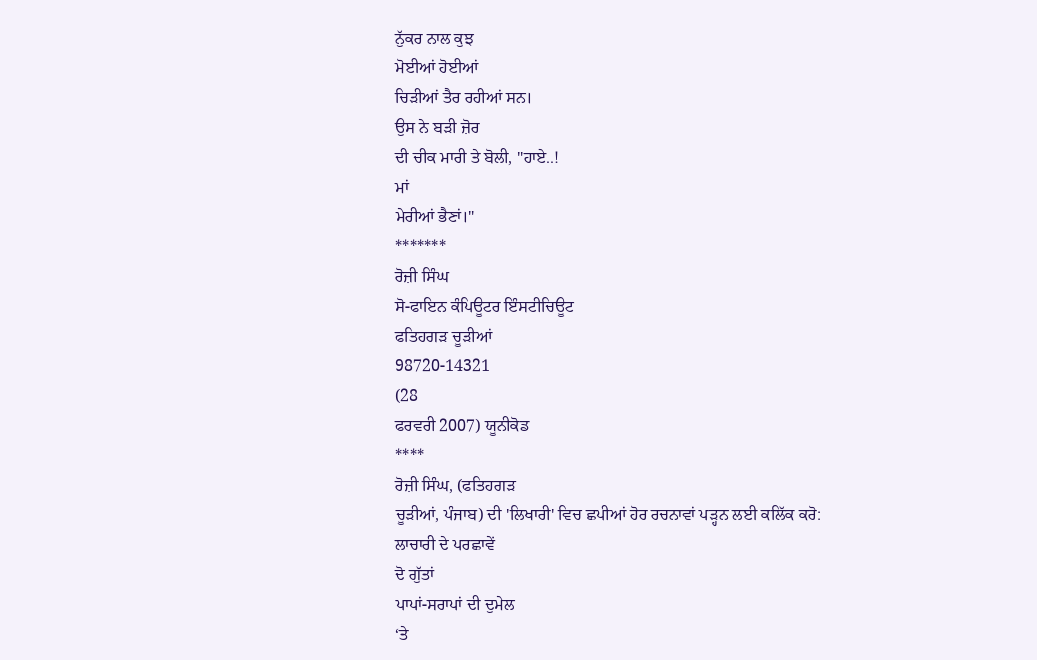ਨੁੱਕਰ ਨਾਲ ਕੁਝ
ਮੋਈਆਂ ਹੋਈਆਂ
ਚਿੜੀਆਂ ਤੈਰ ਰਹੀਆਂ ਸਨ।
ਉਸ ਨੇ ਬੜੀ ਜ਼ੋਰ
ਦੀ ਚੀਕ ਮਾਰੀ ਤੇ ਬੋਲੀ, "ਹਾਏ..!
ਮਾਂ
ਮੇਰੀਆਂ ਭੈਣਾਂ।"
*******
ਰੋਜ਼ੀ ਸਿੰਘ
ਸੋ-ਫਾਇਨ ਕੰਪਿਊਟਰ ਇੰਸਟੀਚਿਊਟ
ਫਤਿਹਗੜ ਚੂੜੀਆਂ
98720-14321
(28
ਫਰਵਰੀ 2007) ਯੂਨੀਕੋਡ
****
ਰੋਜ਼ੀ ਸਿੰਘ, (ਫਤਿਹਗੜ
ਚੂੜੀਆਂ, ਪੰਜਾਬ) ਦੀ 'ਲਿਖਾਰੀ' ਵਿਚ ਛਪੀਆਂ ਹੋਰ ਰਚਨਾਵਾਂ ਪੜ੍ਹਨ ਲਈ ਕਲਿੱਕ ਕਰੋ:
ਲਾਚਾਰੀ ਦੇ ਪਰਛਾਵੇਂ
ਦੋ ਗੁੱਤਾਂ
ਪਾਪਾਂ-ਸਰਾਪਾਂ ਦੀ ਦੁਮੇਲ
‘ਤੇ